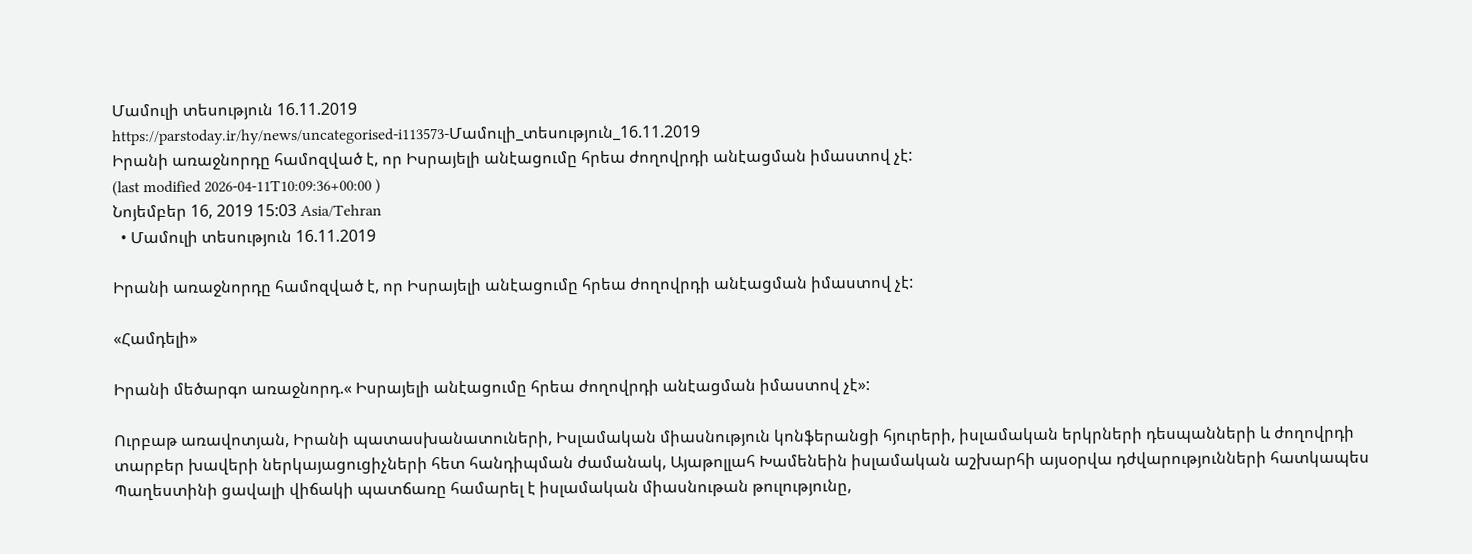Մամուլի տեսություն 16.11.2019
https://parstoday.ir/hy/news/uncategorised-i113573-Մամուլի_տեսություն_16.11.2019
Իրանի առաջնորդը համոզված է, որ Իսրայելի անէացումը հրեա ժողովրդի անէացման իմաստով չէ:
(last modified 2026-04-11T10:09:36+00:00 )
Նոյեմբեր 16, 2019 15:03 Asia/Tehran
  • Մամուլի տեսություն 16.11.2019

Իրանի առաջնորդը համոզված է, որ Իսրայելի անէացումը հրեա ժողովրդի անէացման իմաստով չէ:

«Համդելի»

Իրանի մեծարգո առաջնորդ.« Իսրայելի անէացումը հրեա ժողովրդի անէացման իմաստով չէ»:

Ուրբաթ առավոտյան, Իրանի պատասխանատուների, Իսլամական միասնություն կոնֆերանցի հյուրերի, իսլամական երկրների դեսպանների և ժողովրդի տարբեր խավերի ներկայացուցիչների հետ հանդիպման ժամանակ, Այաթոլլահ Խամենեին իսլամական աշխարհի այսօրվա դժվարությունների հատկապես Պաղեստինի ցավալի վիճակի պատճառը համարել է իսլամական միասնութան թուլությունը,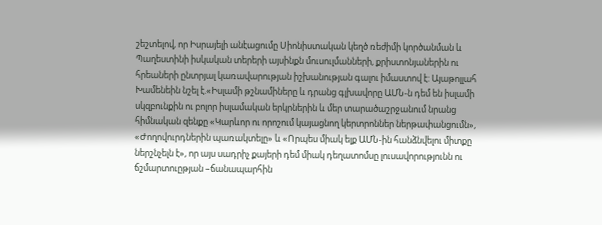շեշտելով, որ Իսրայելի անէացումը Սիոնիստական կեղծ ռեժիմի կործանման և Պաղեստինի իսկական տերերի այսինքն մուսուլմանների, քրիստոնյաներին ու հրեաների ընտրյալ կառավարության իշխանության գալու իմաստով է: Այաթոլլահ Խամենեին նշել է.«Իսլամի թշնամիները և դրանց գլխավորը ԱՄՆ-ն դեմ են իսլամի սկզբունքին ու բոլոր իսլամական երկրներին և մեր տարածաշրջանում նրանց հիմնական զենքը «Կարևոր ու որոշում կայացնող կերտրոններ ներթափանցումն», «Ժողովուրդներին պառակտելը» և «Որպես միակ ելք ԱՄՆ-ին հանձնվելու միտքը ներշնչելն է», որ այս սադրիչ քայերի դեմ միակ դեղատոմսը լուսավորությունն ու ճշմարտուըթյան –ճանապարհին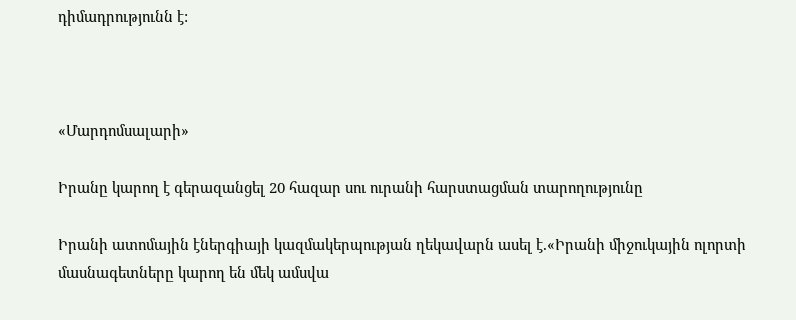դիմադրությունն է:



«Մարդոմսալարի»

Իրանը կարող է գերազանցել 20 հազար սու ուրանի հարստացման տարողությունը

Իրանի ատոմային էներգիայի կազմակերպության ղեկավարն ասել է.«Իրանի միջուկային ոլորտի մասնագետները կարող են մեկ ամսվա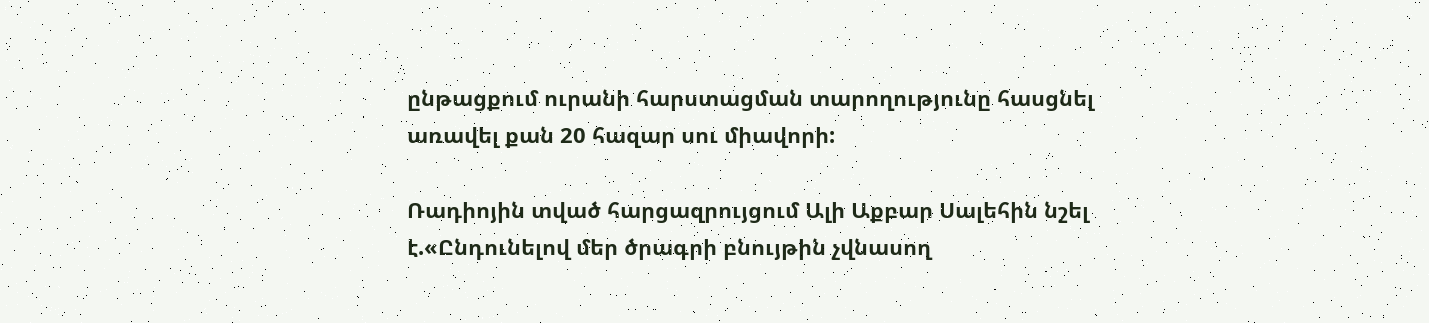ընթացքում ուրանի հարստացման տարողությունը հասցնել առավել քան 20 հազար սու միավորի:

Ռադիոյին տված հարցազրույցում Ալի Աքբար Սալեհին նշել է.«Ընդունելով մեր ծրագրի բնույթին չվնասող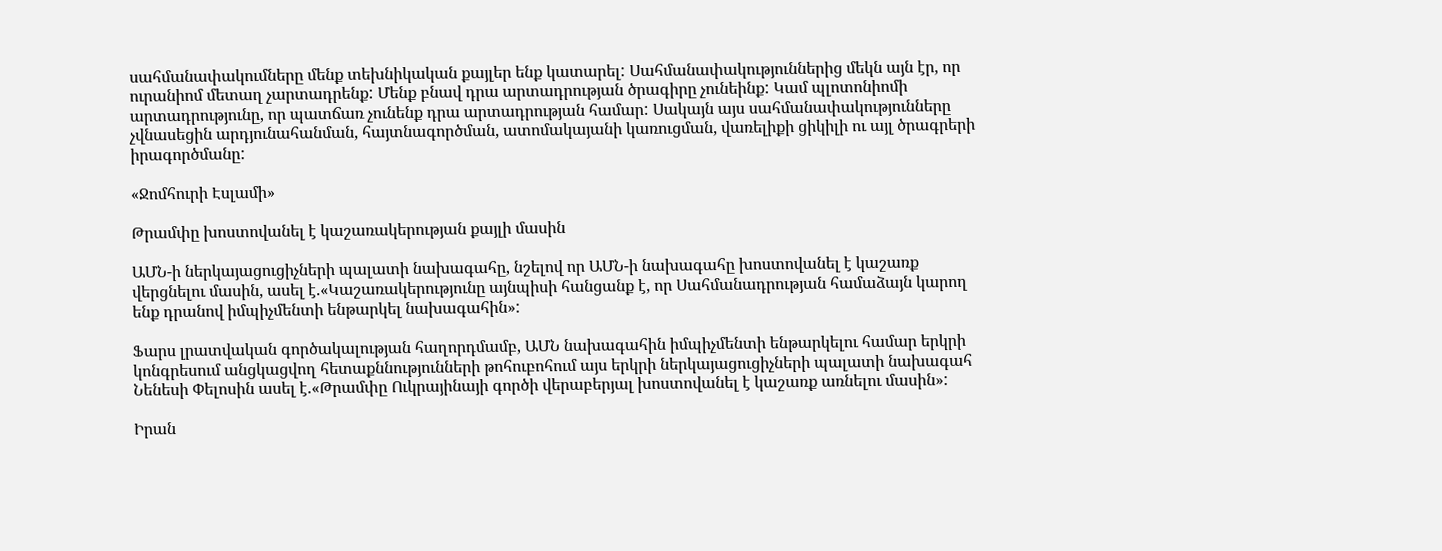սահմանափակումները մենք տեխնիկական քայլեր ենք կատարել: Սահմանափակություններից մեկն այն էր, որ ուրանիոմ մետաղ չարտադրենք: Մենք բնավ դրա արտադրության ծրագիրը չունեինք: Կամ պլոտոնիոմի արտադրությունը, որ պատճառ չունենք դրա արտադրության համար: Սակայն այս սահմանափակությունները չվնասեցին արդյունահանման, հայտնագործման, ատոմակայանի կառուցման, վառելիքի ցիկիլի ու այլ ծրագրերի իրագործմանը:

«Ջոմհուրի Էսլամի»

Թրամփը խոստովանել է կաշառակերության քայլի մասին

ԱՄՆ-ի ներկայացուցիչների պալատի նախագահը, նշելով որ ԱՄՆ-ի նախագահը խոստովանել է կաշառք վերցնելու մասին, ասել է.«Կաշառակերությունը այնպիսի հանցանք է, որ Սահմանադրության համաձայն կարող ենք դրանով իմպիչմենտի ենթարկել նախագահին»:

Ֆարս լրատվական գործակալության հաղորդմամբ, ԱՄՆ նախագահին իմպիչմենտի ենթարկելու համար երկրի կոնգրեսում անցկացվող հետաքննությունների թոհուբոհում այս երկրի ներկայացուցիչների պալատի նախագահ Նենեսի Փելոսին ասել է.«Թրամփը Ուկրայինայի գործի վերաբերյալ խոստովանել է կաշառք առնելու մասին»:

Իրան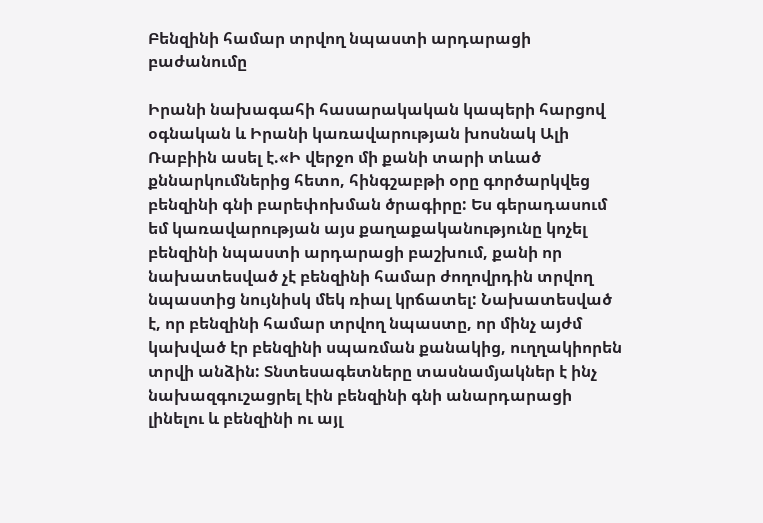Բենզինի համար տրվող նպաստի արդարացի բաժանումը

Իրանի նախագահի հասարակական կապերի հարցով օգնական և Իրանի կառավարության խոսնակ Ալի Ռաբիին ասել է.«Ի վերջո մի քանի տարի տևած քննարկումներից հետո, հինգշաբթի օրը գործարկվեց  բենզինի գնի բարեփոխման ծրագիրը: Ես գերադասում եմ կառավարության այս քաղաքականությունը կոչել բենզինի նպաստի արդարացի բաշխում, քանի որ նախատեսված չէ բենզինի համար ժողովրդին տրվող նպաստից նույնիսկ մեկ ռիալ կրճատել: Նախատեսված է, որ բենզինի համար տրվող նպաստը, որ մինչ այժմ կախված էր բենզինի սպառման քանակից, ուղղակիորեն տրվի անձին: Տնտեսագետները տասնամյակներ է ինչ նախազգուշացրել էին բենզինի գնի անարդարացի լինելու և բենզինի ու այլ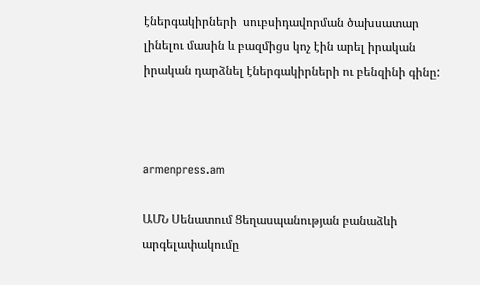էներգակիրների  սուբսիդավորման ծախսատար լինելու մասին և բազմիցս կոչ էին արել իրական իրական դարձնել էներգակիրների ու բենզինի գինը:



armenpress.am

ԱՄՆ Սենատում Ցեղասպանության բանաձևի արգելափակումը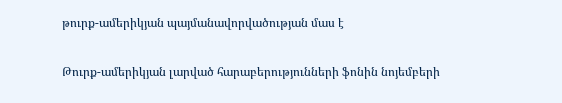թուրք-ամերիկյան պայմանավորվածության մաս է

Թուրք-ամերիկյան լարված հարաբերությունների ֆոնին նոյեմբերի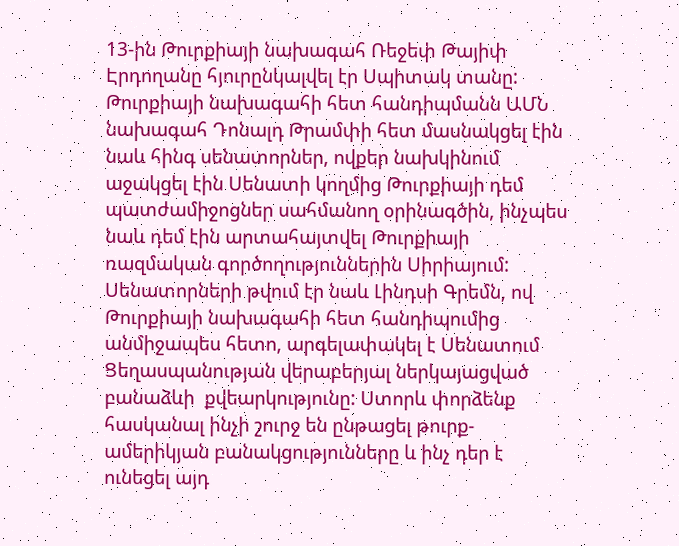13-ին Թուրքիայի նախագահ Ռեջեփ Թայիփ Էրդողանը հյուրընկալվել էր Սպիտակ տանը: Թուրքիայի նախագահի հետ հանդիպմանն ԱՄՆ նախագահ Դոնալդ Թրամփի հետ մասնակցել էին նաև հինգ սենատորներ, ովքեր նախկինում աջակցել էին Սենատի կողմից Թուրքիայի դեմ պատժամիջոցներ սահմանող օրինագծին, ինչպես նաև դեմ էին արտահայտվել Թուրքիայի ռազմական գործողություններին Սիրիայում: Սենատորների թվում էր նաև Լինդսի Գրեմն, ով Թուրքիայի նախագահի հետ հանդիպումից անմիջապես հետո, արգելափակել է Սենատում Ցեղասպանության վերաբերյալ ներկայացված բանաձևի  քվեարկությունը: Ստորև փորձենք հասկանալ ինչի շուրջ են ընթացել թուրք-ամերիկյան բանակցությունները և ինչ դեր է ունեցել այդ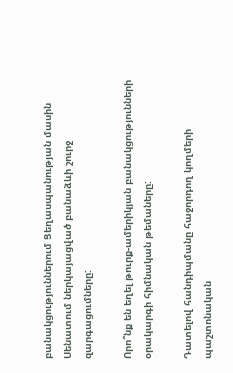բանակցություններում Ցեղասպանության մասին Սենատում ներկայացված բանաձևի շուրջ զարգացումները:

Որո՞նք են եղել թուրք-ամերիկյան բանակցությունների օրակարգի հիմնական թեմաները:

Դատելով հանդիպմանը հաջորդող կողմերի պաշտոնական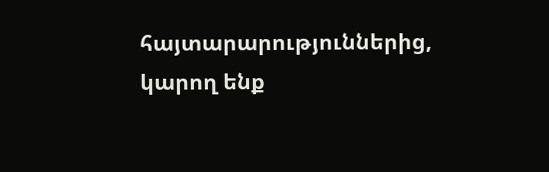հայտարարություններից, կարող ենք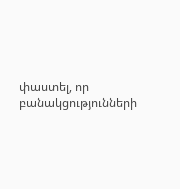փաստել, որ բանակցությունների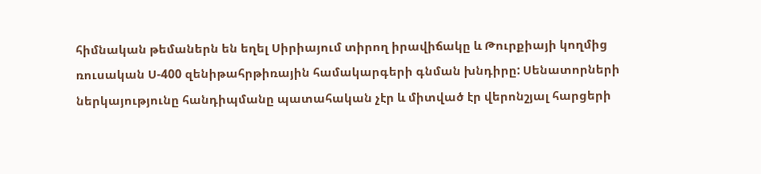հիմնական թեմաներն են եղել Սիրիայում տիրող իրավիճակը և Թուրքիայի կողմից ռուսական Ս-400 զենիթահրթիռային համակարգերի գնման խնդիրը: Սենատորների ներկայությունը հանդիպմանը պատահական չէր և միտված էր վերոնշյալ հարցերի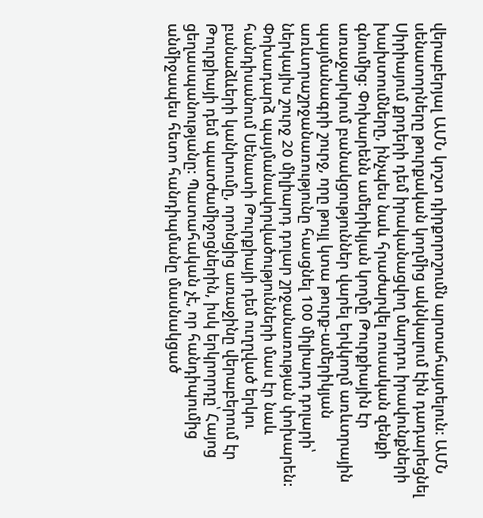վերաբերյալ ԱՄՆ կոշտ դիրքորոշումն արտահայտելուն: ԱՄՆ սենատորները թուրքական կողմից ակնկալում էին դադարեցնել Սիրիայում քրդերի դեմ իրականացվող մարդու իրավունքների խախտումները, ինչպես նաև հրաժարվել ռուսական զենքի գնումից: Փոխարենն ամերիկյան կողմը Թուրքիային էր առաջարկում բանակցություններ վարել երկկողմ առևտրային պայմանագրի շուրջ, որը թույլ կտա թուրք-ամերիկյան առևտրաշրջանառությունը հասցնել 100 միլիարդ դոլարի՝ ներկայիս շուրջ 20 միլիարդ դոլար շրջանառության փոխարեն: Փոխադարձ պայմանավորվածությունների մաս էր նաև հանդիսանում Սենատի Թուրքիայի դեմ ուղղված երկու բանաձևերի կանխումը, որոնցից առաջինը վերաբերում էր Թուրքիայի դեմ պատժամիջոցներին, իսկ երկրորդը՝ Հայոց ցեղասպանությանը: Պատահական չէ, որ հանդիպումից անմիջապես հետո հանդիպմանը մասնակցած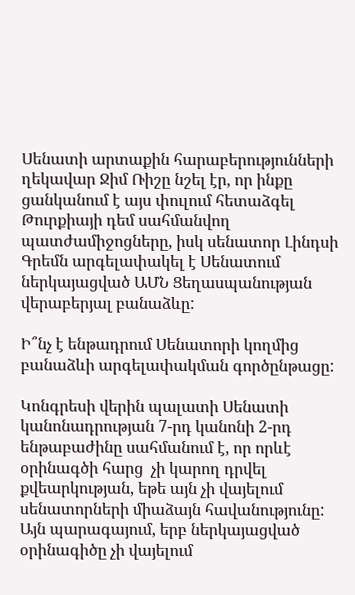Սենատի արտաքին հարաբերությունների ղեկավար Ջիմ Ռիշը նշել էր, որ ինքը ցանկանում է այս փուլում հետաձգել Թուրքիայի դեմ սահմանվող պատժամիջոցները, իսկ սենատոր Լինդսի Գրեմն արգելափակել է Սենատում ներկայացված ԱՄՆ Ցեղասպանության վերաբերյալ բանաձևը:

Ի՞նչ է ենթադրում Սենատորի կողմից բանաձևի արգելափակման գործընթացը:

Կոնգրեսի վերին պալատի Սենատի կանոնադրության 7-րդ կանոնի 2-րդ ենթաբաժինը սահմանում է, որ որևէ օրինագծի հարց  չի կարող դրվել քվեարկության, եթե այն չի վայելում սենատորների միաձայն հավանությունը: Այն պարագայում, երբ ներկայացված օրինագիծը չի վայելում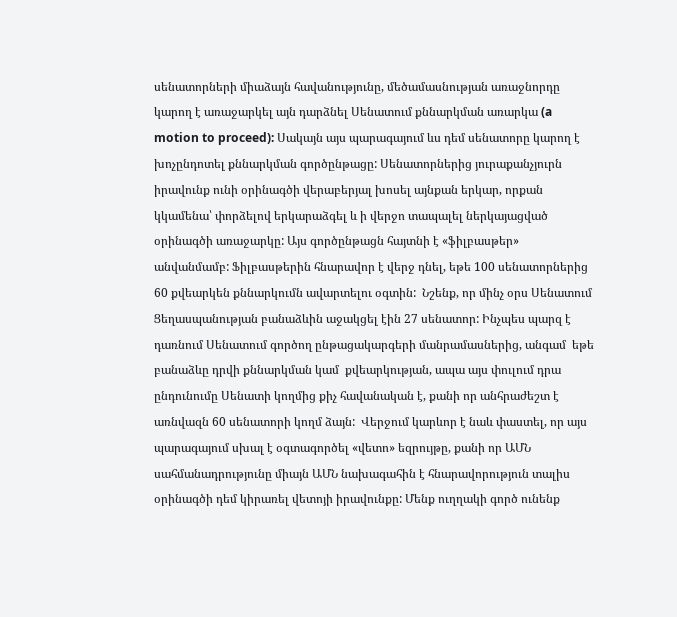սենատորների միաձայն հավանությունը, մեծամասնության առաջնորդը կարող է առաջարկել այն դարձնել Սենատում քննարկման առարկա (a motion to proceed): Սակայն այս պարագայում ևս դեմ սենատորը կարող է խոչընդոտել քննարկման գործընթացը: Սենատորներից յուրաքանչյուրն իրավունք ունի օրինագծի վերաբերյալ խոսել այնքան երկար, որքան կկամենա՝ փորձելով երկարաձգել և ի վերջո տապալել ներկայացված օրինագծի առաջարկը: Այս գործընթացն հայտնի է «ֆիլբասթեր» անվանմամբ: Ֆիլբասթերին հնարավոր է վերջ դնել, եթե 100 սենատորներից 60 քվեարկեն քննարկումն ավարտելու օգտին:  Նշենք, որ մինչ օրս Սենատում Ցեղասպանության բանաձևին աջակցել էին 27 սենատոր: Ինչպես պարզ է դառնում Սենատում գործող ընթացակարգերի մանրամասներից, անգամ  եթե բանաձևը դրվի քննարկման կամ  քվեարկության, ապա այս փուլում դրա ընդունումը Սենատի կողմից քիչ հավանական է, քանի որ անհրաժեշտ է առնվազն 60 սենատորի կողմ ձայն:  Վերջում կարևոր է նաև փաստել, որ այս պարագայում սխալ է օգտագործել «վետո» եզրույթը, քանի որ ԱՄՆ սահմանադրությունը միայն ԱՄՆ նախագահին է հնարավորություն տալիս օրինագծի դեմ կիրառել վետոյի իրավունքը: Մենք ուղղակի գործ ունենք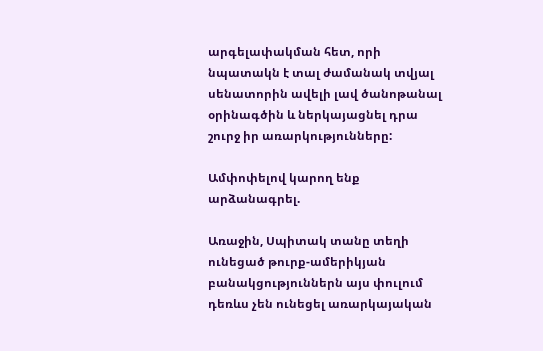արգելափակման հետ, որի նպատակն է տալ ժամանակ տվյալ սենատորին ավելի լավ ծանոթանալ օրինագծին և ներկայացնել դրա շուրջ իր առարկությունները:

Ամփոփելով կարող ենք արձանագրել.

Առաջին, Սպիտակ տանը տեղի ունեցած թուրք-ամերիկյան բանակցություններն այս փուլում դեռևս չեն ունեցել առարկայական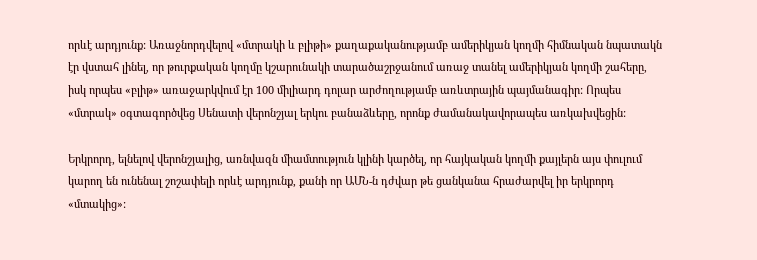որևէ արդյունք: Առաջնորդվելով «մտրակի և բլիթի» քաղաքականությամբ ամերիկյան կողմի հիմնական նպատակն էր վստահ լինել, որ թուրքական կողմը կշարունակի տարածաշրջանում առաջ տանել ամերիկյան կողմի շահերը, իսկ որպես «բլիթ» առաջարկվում էր 100 միլիարդ դոլար արժողությամբ առևտրային պայմանագիր: Որպես «մտրակ» օգտագործվեց Սենատի վերոնշյալ երկու բանաձևերը, որոնք ժամանակավորապես առկախվեցին:

Երկրորդ, ելնելով վերոնշյալից, առնվազն միամտություն կլինի կարծել, որ հայկական կողմի քայլերն այս փուլում կարող են ունենալ շոշափելի որևէ արդյունք, քանի որ ԱՄՆ-ն դժվար թե ցանկանա հրաժարվել իր երկրորդ «մտակից»: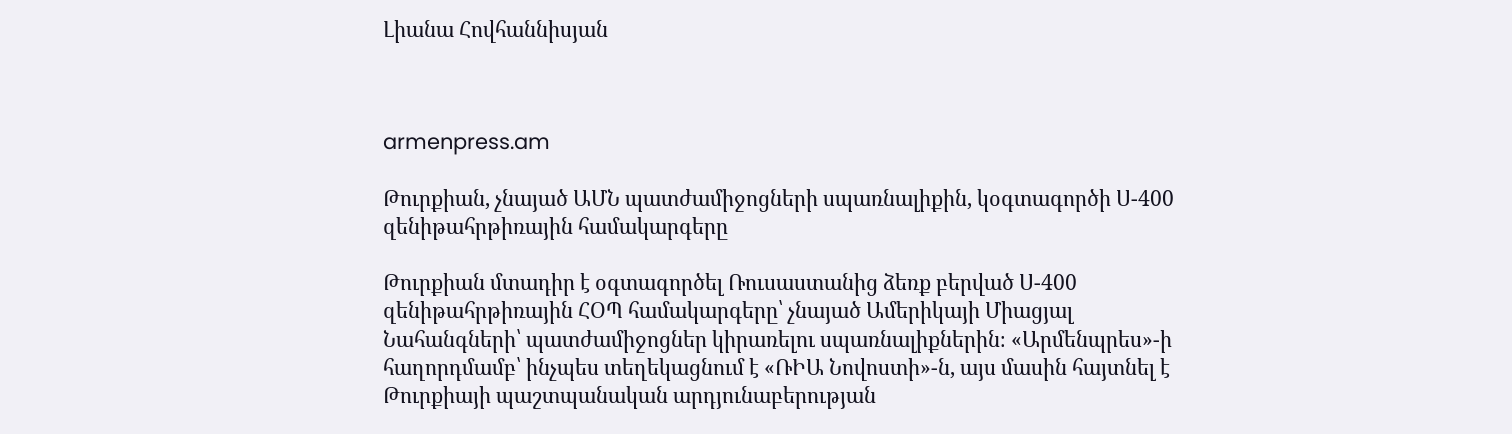Լիանա Հովհաննիսյան



armenpress.am

Թուրքիան, չնայած ԱՄՆ պատժամիջոցների սպառնալիքին, կօգտագործի Ս-400 զենիթահրթիռային համակարգերը

Թուրքիան մտադիր է օգտագործել Ռուսաստանից ձեռք բերված Ս-400 զենիթահրթիռային ՀՕՊ համակարգերը՝ չնայած Ամերիկայի Միացյալ Նահանգների՝ պատժամիջոցներ կիրառելու սպառնալիքներին։ «Արմենպրես»-ի հաղորդմամբ՝ ինչպես տեղեկացնում է «ՌԻԱ Նովոստի»-ն, այս մասին հայտնել է Թուրքիայի պաշտպանական արդյունաբերության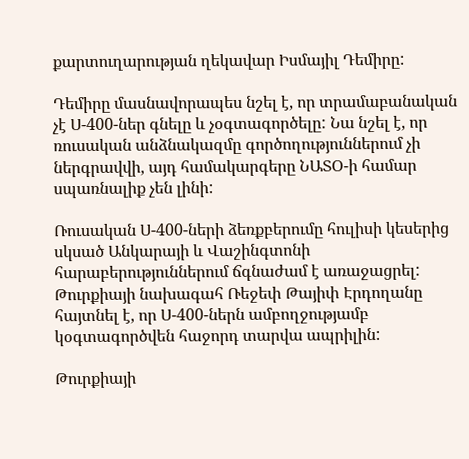քարտուղարության ղեկավար Իսմայիլ Դեմիրը:

Դեմիրը մասնավորապես նշել է, որ տրամաբանական չէ Ս-400-ներ գնելը և չօգտագործելը: Նա նշել է, որ ռուսական անձնակազմը գործողություններում չի ներգրավվի, այդ համակարգերը ՆԱՏՕ-ի համար սպառնալիք չեն լինի:

Ռուսական Ս-400-ների ձեռքբերումը հուլիսի կեսերից սկսած Անկարայի և Վաշինգտոնի հարաբերություններում ճգնաժամ է առաջացրել: Թուրքիայի նախագահ Ռեջեփ Թայիփ Էրդողանը հայտնել է, որ Ս-400-ներն ամբողջությամբ կօգտագործվեն հաջորդ տարվա ապրիլին:

Թուրքիայի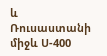և Ռուսաստանի միջև Ս-400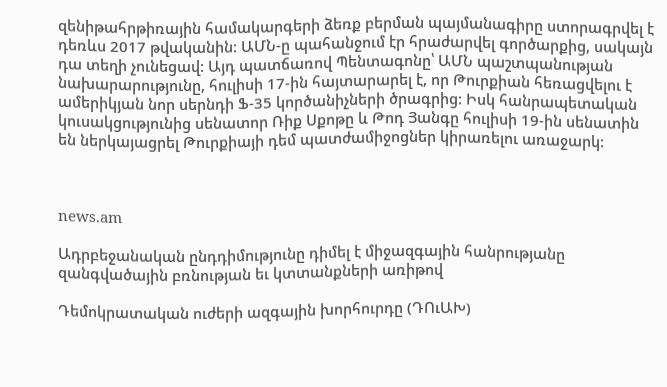զենիթահրթիռային համակարգերի ձեռք բերման պայմանագիրը ստորագրվել է դեռևս 2017 թվականին: ԱՄՆ-ը պահանջում էր հրաժարվել գործարքից, սակայն դա տեղի չունեցավ: Այդ պատճառով Պենտագոնը՝ ԱՄՆ պաշտպանության նախարարությունը, հուլիսի 17-ին հայտարարել է, որ Թուրքիան հեռացվելու է ամերիկյան նոր սերնդի Ֆ-35 կործանիչների ծրագրից: Իսկ հանրապետական կուսակցությունից սենատոր Ռիք Սքոթը և Թոդ Յանգը հուլիսի 19-ին սենատին են ներկայացրել Թուրքիայի դեմ պատժամիջոցներ կիրառելու առաջարկ:



news.am

Ադրբեջանական ընդդիմությունը դիմել է միջազգային հանրությանը զանգվածային բռնության եւ կտտանքների առիթով

Դեմոկրատական ուժերի ազգային խորհուրդը (ԴՈւԱԽ)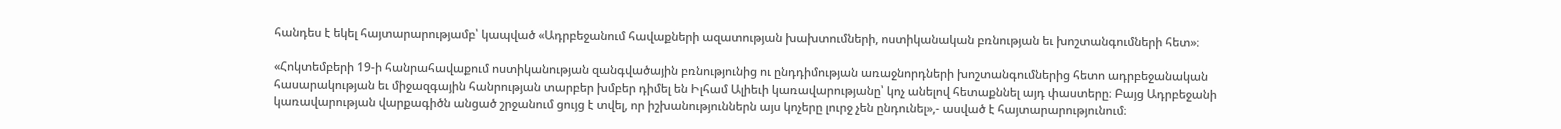հանդես է եկել հայտարարությամբ՝ կապված «Ադրբեջանում հավաքների ազատության խախտումների, ոստիկանական բռնության եւ խոշտանգումների հետ»։

«Հոկտեմբերի 19-ի հանրահավաքում ոստիկանության զանգվածային բռնությունից ու ընդդիմության առաջնորդների խոշտանգումներից հետո ադրբեջանական հասարակության եւ միջազգային հանրության տարբեր խմբեր դիմել են Իլհամ Ալիեւի կառավարությանը՝ կոչ անելով հետաքննել այդ փաստերը։ Բայց Ադրբեջանի կառավարության վարքագիծն անցած շրջանում ցույց է տվել, որ իշխանություններն այս կոչերը լուրջ չեն ընդունել»,- ասված է հայտարարությունում։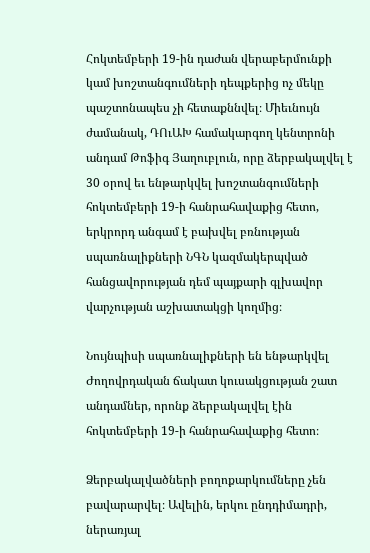Հոկտեմբերի 19-ին դաժան վերաբերմունքի կամ խոշտանգումների դեպքերից ոչ մեկը պաշտոնապես չի հետաքննվել։ Միեւնույն ժամանակ, ԴՈւԱԽ համակարգող կենտրոնի անդամ Թոֆիգ Յաղուբլուն, որը ձերբակալվել է 30 օրով եւ ենթարկվել խոշտանգումների հոկտեմբերի 19-ի հանրահավաքից հետո, երկրորդ անգամ է բախվել բռնության սպառնալիքների ՆԳՆ կազմակերպված հանցավորության դեմ պայքարի գլխավոր վարչության աշխատակցի կողմից։

Նույնպիսի սպառնալիքների են ենթարկվել Ժողովրդական ճակատ կուսակցության շատ անդամներ, որոնք ձերբակալվել էին հոկտեմբերի 19-ի հանրահավաքից հետո։

Ձերբակալվածների բողոքարկումները չեն բավարարվել։ Ավելին, երկու ընդդիմադրի, ներառյալ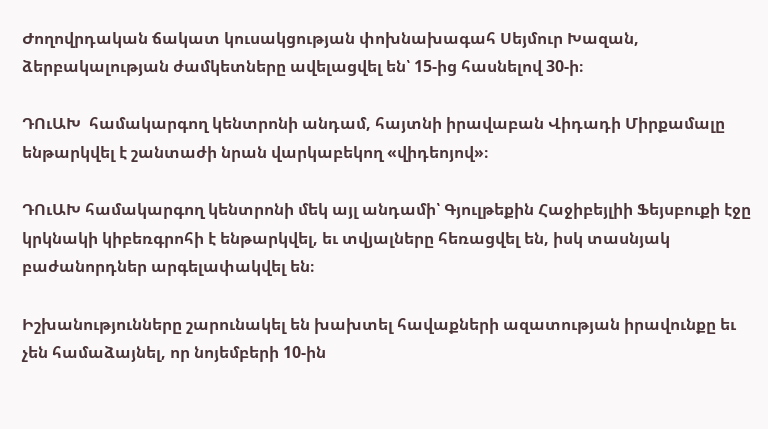Ժողովրդական ճակատ կուսակցության փոխնախագահ Սեյմուր Խազան, ձերբակալության ժամկետները ավելացվել են՝ 15-ից հասնելով 30-ի։

ԴՈւԱԽ  համակարգող կենտրոնի անդամ, հայտնի իրավաբան Վիդադի Միրքամալը ենթարկվել է շանտաժի նրան վարկաբեկող «վիդեոյով»։

ԴՈւԱԽ համակարգող կենտրոնի մեկ այլ անդամի՝ Գյուլթեքին Հաջիբեյլիի Ֆեյսբուքի էջը կրկնակի կիբեռգրոհի է ենթարկվել, եւ տվյալները հեռացվել են, իսկ տասնյակ բաժանորդներ արգելափակվել են։

Իշխանությունները շարունակել են խախտել հավաքների ազատության իրավունքը եւ չեն համաձայնել, որ նոյեմբերի 10-ին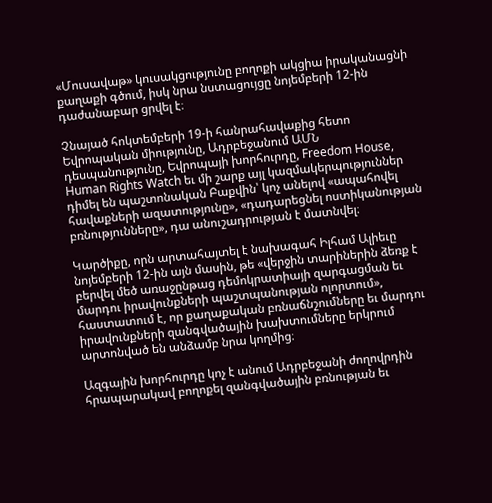«Մուսավաթ» կուսակցությունը բողոքի ակցիա իրականացնի քաղաքի գծում, իսկ նրա նստացույցը նոյեմբերի 12-ին դաժանաբար ցրվել է։

Չնայած հոկտեմբերի 19-ի հանրահավաքից հետո Եվրոպական միությունը, Ադրբեջանում ԱՄՆ դեսպանությունը, Եվրոպայի խորհուրդը, Freedom House, Human Rights Watch եւ մի շարք այլ կազմակերպություններ դիմել են պաշտոնական Բաքվին՝ կոչ անելով «ապահովել հավաքների ազատությունը», «դադարեցնել ոստիկանության բռնությունները», դա անուշադրության է մատնվել։

Կարծիքը, որն արտահայտել է նախագահ Իլհամ Ալիեւը նոյեմբերի 12-ին այն մասին, թե «վերջին տարիներին ձեռք է բերվել մեծ առաջընթաց դեմոկրատիայի զարգացման եւ մարդու իրավունքների պաշտպանության ոլորտում», հաստատում է, որ քաղաքական բռնաճնշումները եւ մարդու իրավունքների զանգվածային խախտումները երկրում արտոնված են անձամբ նրա կողմից։

Ազգային խորհուրդը կոչ է անում Ադրբեջանի ժողովրդին հրապարակավ բողոքել զանգվածային բռնության եւ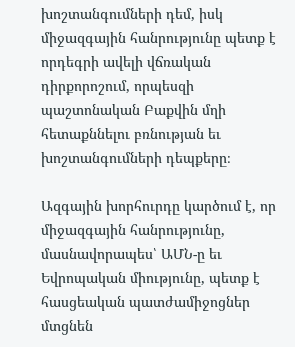խոշտանգումների դեմ, իսկ միջազգային հանրությունը պետք է որդեգրի ավելի վճռական դիրքորոշում, որպեսզի պաշտոնական Բաքվին մղի հետաքննելու բռնության եւ խոշտանգումների դեպքերը։

Ազգային խորհուրդը կարծում է, որ միջազգային հանրությունը, մասնավորապես՝ ԱՄՆ-ը եւ Եվրոպական միությունը, պետք է հասցեական պատժամիջոցներ մտցնեն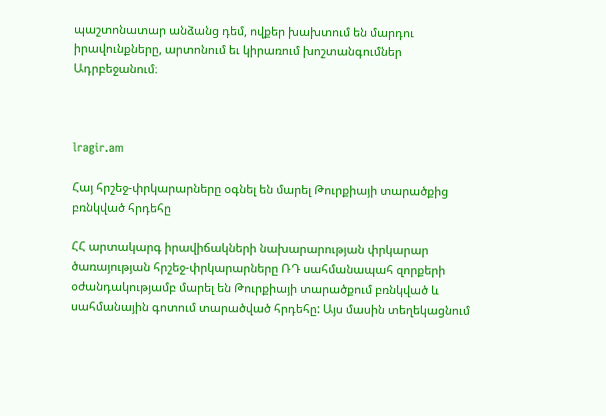պաշտոնատար անձանց դեմ, ովքեր խախտում են մարդու իրավունքները, արտոնում եւ կիրառում խոշտանգումներ Ադրբեջանում։



lragir.am

Հայ հրշեջ-փրկարարները օգնել են մարել Թուրքիայի տարածքից բռնկված հրդեհը

ՀՀ արտակարգ իրավիճակների նախարարության փրկարար ծառայության հրշեջ-փրկարարները ՌԴ սահմանապահ զորքերի օժանդակությամբ մարել են Թուրքիայի տարածքում բռնկված և սահմանային գոտում տարածված հրդեհը: Այս մասին տեղեկացնում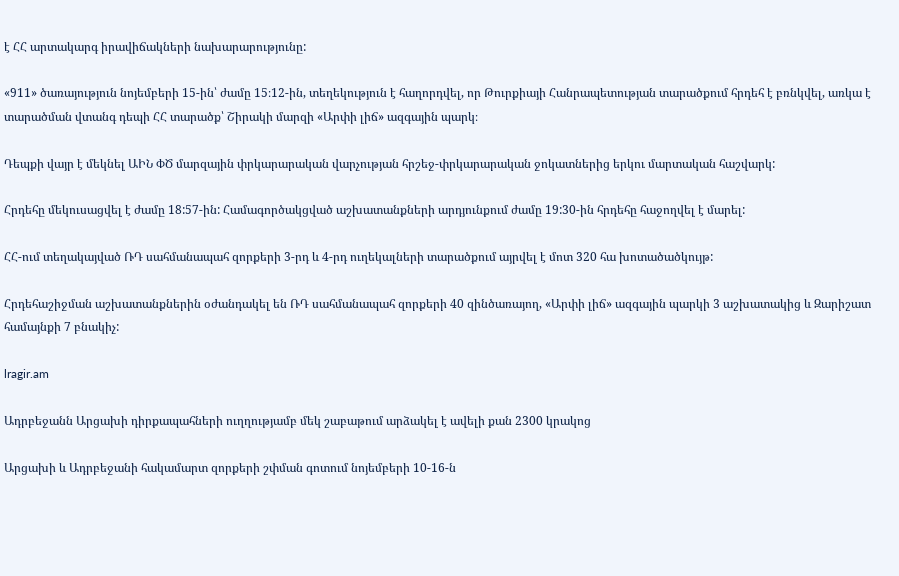է ՀՀ արտակարգ իրավիճակների նախարարությունը:

«911» ծառայություն նոյեմբերի 15-ին՝ ժամը 15։12-ին, տեղեկություն է հաղորդվել, որ Թուրքիայի Հանրապետության տարածքում հրդեհ է բռնկվել, առկա է տարածման վտանգ դեպի ՀՀ տարածք՝ Շիրակի մարզի «Արփի լիճ» ազգային պարկ։

Դեպքի վայր է մեկնել ԱԻՆ ՓԾ մարզային փրկարարական վարչության հրշեջ-փրկարարական ջոկատներից երկու մարտական հաշվարկ:

Հրդեհը մեկուսացվել է ժամը 18:57-ին: Համագործակցված աշխատանքների արդյունքում ժամը 19:30-ին հրդեհը հաջողվել է մարել:

ՀՀ-ում տեղակայված ՌԴ սահմանապահ զորքերի 3-րդ և 4-րդ ուղեկալների տարածքում այրվել է մոտ 320 հա խոտածածկույթ:

Հրդեհաշիջման աշխատանքներին օժանդակել են ՌԴ սահմանապահ զորքերի 40 զինծառայող, «Արփի լիճ» ազգային պարկի 3 աշխատակից և Զարիշատ համայնքի 7 բնակիչ:

lragir.am

Ադրբեջանն Արցախի դիրքապահների ուղղությամբ մեկ շաբաթում արձակել է ավելի քան 2300 կրակոց

Արցախի և Ադրբեջանի հակամարտ զորքերի շփման գոտում նոյեմբերի 10-16-ն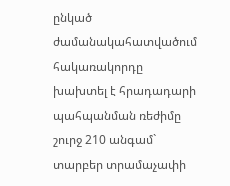ընկած ժամանակահատվածում հակառակորդը խախտել է հրադադարի պահպանման ռեժիմը շուրջ 210 անգամ` տարբեր տրամաչափի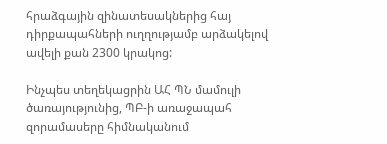հրաձգային զինատեսակներից հայ դիրքապահների ուղղությամբ արձակելով ավելի քան 2300 կրակոց:

Ինչպես տեղեկացրին ԱՀ ՊՆ մամուլի ծառայությունից, ՊԲ-ի առաջապահ զորամասերը հիմնականում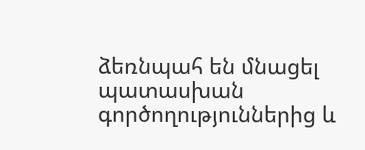ձեռնպահ են մնացել պատասխան գործողություններից և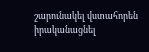շարունակել վստահորեն իրականացնել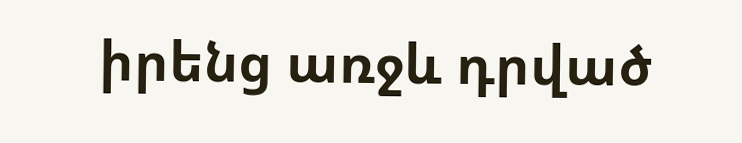իրենց առջև դրված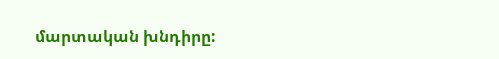մարտական խնդիրը: